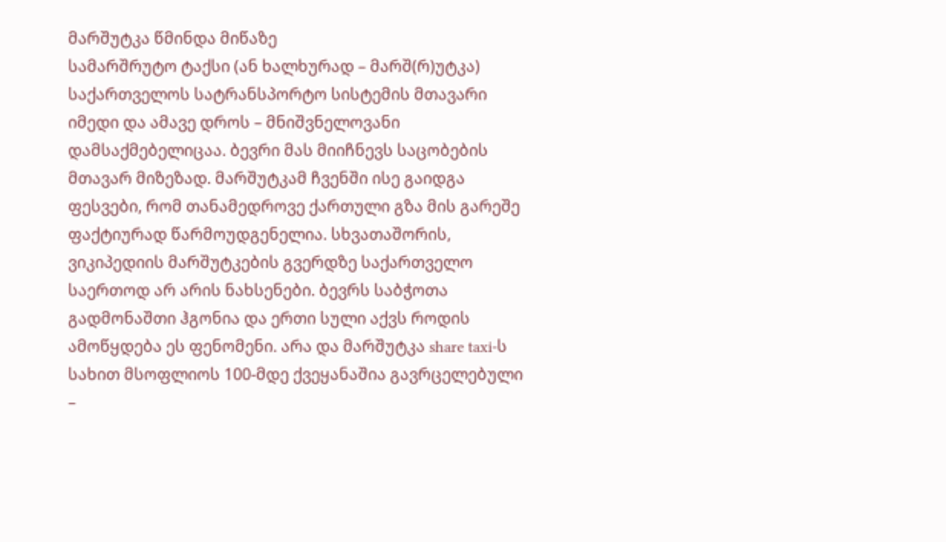მარშუტკა წმინდა მიწაზე
სამარშრუტო ტაქსი (ან ხალხურად – მარშ(რ)უტკა) საქართველოს სატრანსპორტო სისტემის მთავარი იმედი და ამავე დროს – მნიშვნელოვანი დამსაქმებელიცაა. ბევრი მას მიიჩნევს საცობების მთავარ მიზეზად. მარშუტკამ ჩვენში ისე გაიდგა ფესვები, რომ თანამედროვე ქართული გზა მის გარეშე ფაქტიურად წარმოუდგენელია. სხვათაშორის, ვიკიპედიის მარშუტკების გვერდზე საქართველო საერთოდ არ არის ნახსენები. ბევრს საბჭოთა გადმონაშთი ჰგონია და ერთი სული აქვს როდის ამოწყდება ეს ფენომენი. არა და მარშუტკა share taxi-ს სახით მსოფლიოს 100-მდე ქვეყანაშია გავრცელებული –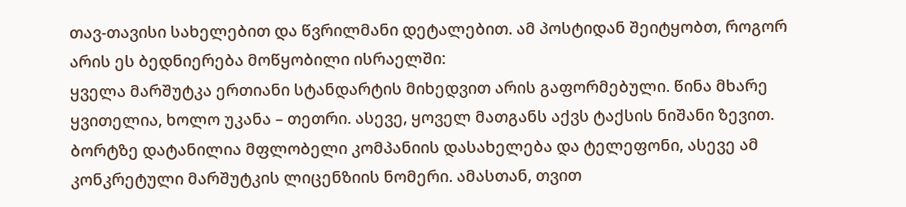თავ-თავისი სახელებით და წვრილმანი დეტალებით. ამ პოსტიდან შეიტყობთ, როგორ არის ეს ბედნიერება მოწყობილი ისრაელში:
ყველა მარშუტკა ერთიანი სტანდარტის მიხედვით არის გაფორმებული. წინა მხარე ყვითელია, ხოლო უკანა – თეთრი. ასევე, ყოველ მათგანს აქვს ტაქსის ნიშანი ზევით. ბორტზე დატანილია მფლობელი კომპანიის დასახელება და ტელეფონი, ასევე ამ კონკრეტული მარშუტკის ლიცენზიის ნომერი. ამასთან, თვით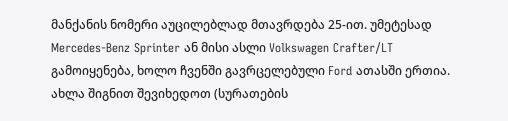მანქანის ნომერი აუცილებლად მთავრდება 25-ით. უმეტესად Mercedes-Benz Sprinter ან მისი ასლი Volkswagen Crafter/LT გამოიყენება, ხოლო ჩვენში გავრცელებული Ford ათასში ერთია.
ახლა შიგნით შევიხედოთ (სურათების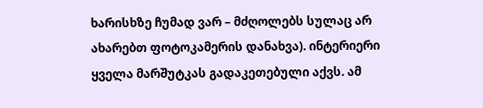ხარისხზე ჩუმად ვარ – მძღოლებს სულაც არ ახარებთ ფოტოკამერის დანახვა). ინტერიერი ყველა მარშუტკას გადაკეთებული აქვს. ამ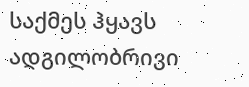საქმეს ჰყავს ადგილობრივი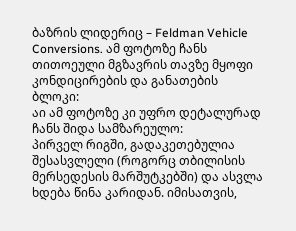ბაზრის ლიდერიც – Feldman Vehicle Conversions. ამ ფოტოზე ჩანს თითოეული მგზავრის თავზე მყოფი კონდიცირების და განათების ბლოკი:
აი ამ ფოტოზე კი უფრო დეტალურად ჩანს შიდა სამზარეულო:
პირველ რიგში, გადაკეთებულია შესასვლელი (როგორც თბილისის მერსედესის მარშუტკებში) და ასვლა ხდება წინა კარიდან. იმისათვის,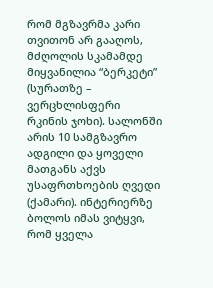რომ მგზავრმა კარი თვითონ არ გააღოს, მძღოლის სკამამდე მიყვანილია “ბერკეტი” (სურათზე – ვერცხლისფერი რკინის ჯოხი). სალონში არის 10 სამგზავრო ადგილი და ყოველი მათგანს აქვს უსაფრთხოების ღვედი (ქამარი). ინტერიერზე ბოლოს იმას ვიტყვი, რომ ყველა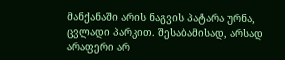მანქანაში არის ნაგვის პატარა ურნა, ცვლადი პარკით. შესაბამისად, არსად არაფერი არ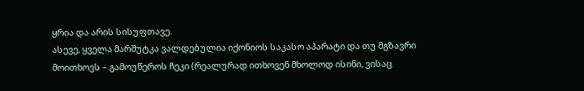ყრია და არის სისუფთავე.
ასევე, ყველა მარშუტკა ვალდებულია იქონიოს საკასო აპარატი და თუ მგზავრი მოითხოვს – გამოუწეროს ჩეკი (რეალურად ითხოვენ მხოლოდ ისინი, ვისაც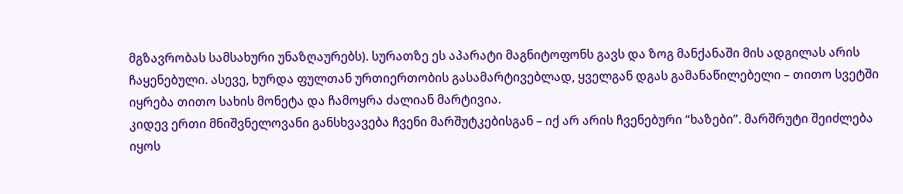მგზავრობას სამსახური უნაზღაურებს). სურათზე ეს აპარატი მაგნიტოფონს გავს და ზოგ მანქანაში მის ადგილას არის ჩაყენებული. ასევე, ხურდა ფულთან ურთიერთობის გასამარტივებლად, ყველგან დგას გამანაწილებელი – თითო სვეტში იყრება თითო სახის მონეტა და ჩამოყრა ძალიან მარტივია.
კიდევ ერთი მნიშვნელოვანი განსხვავება ჩვენი მარშუტკებისგან – იქ არ არის ჩვენებური “ხაზები”. მარშრუტი შეიძლება იყოს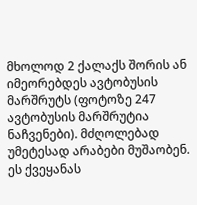მხოლოდ 2 ქალაქს შორის ან იმეორებდეს ავტობუსის მარშრუტს (ფოტოზე 247 ავტობუსის მარშრუტია ნაჩვენები). მძღოლებად უმეტესად არაბები მუშაობენ. ეს ქვეყანას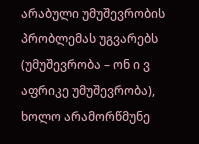არაბული უმუშევრობის პრობლემას უგვარებს (უმუშევრობა – ონ ი ვ აფრიკე უმუშევრობა), ხოლო არამორწმუნე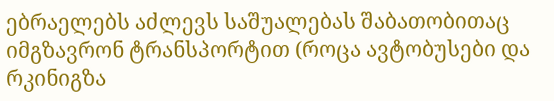ებრაელებს აძლევს საშუალებას შაბათობითაც იმგზავრონ ტრანსპორტით (როცა ავტობუსები და რკინიგზა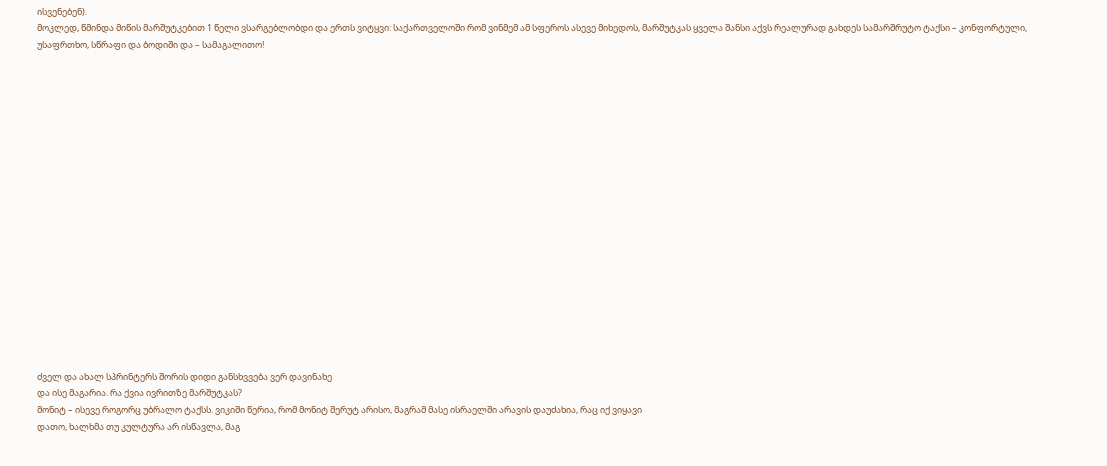ისვენებენ).
მოკლედ, წმინდა მიწის მარშუტკებით 1 წელი ვსარგებლობდი და ერთს ვიტყვი: საქართველოში რომ ვინმემ ამ სფეროს ასევე მიხედოს, მარშუტკას ყველა შანსი აქვს რეალურად გახდეს სამარშრუტო ტაქსი – კონფორტული, უსაფრთხო, სწრაფი და ბოდიში და – სამაგალითო!



















ძველ და ახალ სპრინტერს შორის დიდი განსხვვება ვერ დავინახე
და ისე მაგარია. რა ქვია ივრითზე მარშუტკას?
მონიტ – ისევე როგორც უბრალო ტაქსს. ვიკიში წერია, რომ მონიტ შერუტ არისო, მაგრამ მასე ისრაელში არავის დაუძახია, რაც იქ ვიყავი
დათო, ხალხმა თუ კულტურა არ ისწავლა, მაგ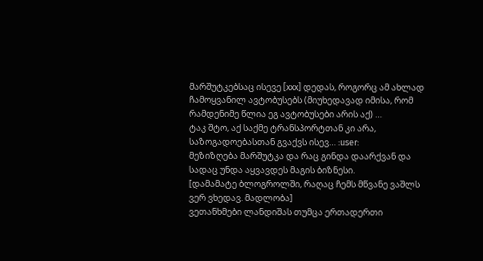მარშუტკებსაც ისევე [xxx] დედას, როგორც ამ ახლად ჩამოყვანილ ავტობუსებს (მიუხედავად იმისა, რომ რამდენიმე წლია ეგ ავტობუსები არის აქ) …
ტაკ შტო, აქ საქმე ტრანსპორტთან კი არა, საზოგადოებასთან გვაქვს ისევ… :user:
მეზიზღება მარშუტკა და რაც გინდა დაარქვან და სადაც უნდა აყვავდეს მაგის ბიზნესი.
[დამამატე ბლოგროლში, რაღაც ჩემს მწვანე ვაშლს ვერ ვხედავ. მადლობა]
ვეთანხმები ლანდიშას თუმცა ერთადერთი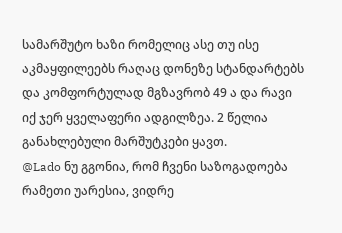სამარშუტო ხაზი რომელიც ასე თუ ისე აკმაყფილეებს რაღაც დონეზე სტანდარტებს და კომფორტულად მგზავრობ 49 ა და რავი იქ ჯერ ყველაფერი ადგილზეა. 2 წელია განახლებული მარშუტკები ყავთ.
@Lado ნუ გგონია, რომ ჩვენი საზოგადოება რამეთი უარესია, ვიდრე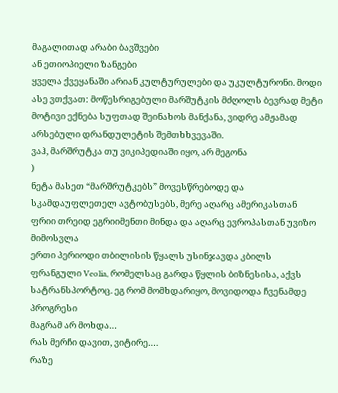მაგალითად არაბი ბავშვები
ან ეთიოპიელი ზანგები
ყველა ქვეყანაში არიან კულტურულები და უკულტურონი. მოდი ასე ვთქვათ: მოწესრიგებული მარშუტკის მძღოლს ბევრად მეტი მოტივი ექნება სუფთად შეინახოს მანქანა, ვიდრე ამჟამად არსებული დრანდულეტის შემთხხვევაში.
ვაჰ, მარშრუტკა თუ ვიკიპედიაში იყო, არ მეგონა
)
ნეტა მასეთ “მარშრუტკებს” მოვესწრებოდე და სკამდაუფლეთელ ავტობუსებს, მერე აღარც ამერიკასთან ფრიი თრეიდ ეგრიიმენთი მინდა და აღარც ევროპასთან უვიზო მიმოსვლა
ერთი პერიოდი თბილისის წყალს უსინჯავდა კბილს ფრანგული Veolia, რომელსაც გარდა წყლის ბიზნესისა, აქვს სატრანსპორტოც. ეგ რომ მომხდარიყო, მოვიდოდა ჩვენამდე პროგრესი
მაგრამ არ მოხდა…
რას მერჩი დავით, ვიტირე….
რაზე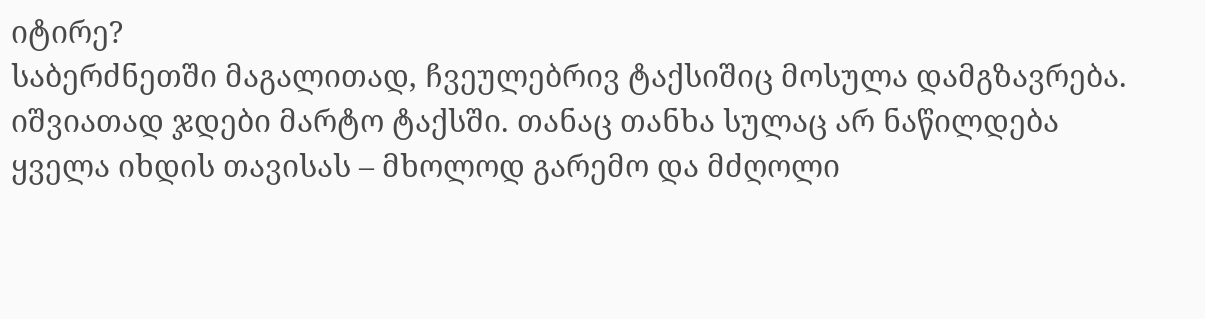იტირე?
საბერძნეთში მაგალითად, ჩვეულებრივ ტაქსიშიც მოსულა დამგზავრება. იშვიათად ჯდები მარტო ტაქსში. თანაც თანხა სულაც არ ნაწილდება
ყველა იხდის თავისას – მხოლოდ გარემო და მძღოლი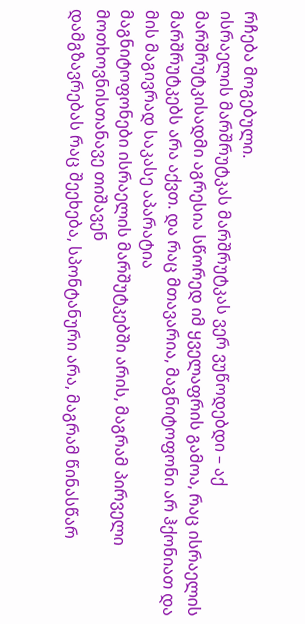რჩება მოგებული.
ისრაელის მარშრუტკას მარშრუტკას ვერ ვუწოდებდი – აქ მარშრუტკისადმი აგრესია სწორედ იმ ყველაფრის გამოა, რაც ისრაელის მარშრუტკებს არა აქვთ. და რაც მთავარია, მაგნიტოფონი არ ჰქონიათ და მის მაგივრად საკასე აპარატია
მაგნიტოფონები ისრაელის მარშუტკებში არის, მაგრამ პირველი მოთხოვნისთანავე თიშავენ
დამგზავრებას რაც შეეხება, სპონტანური არა, მაგრამ წინასწარ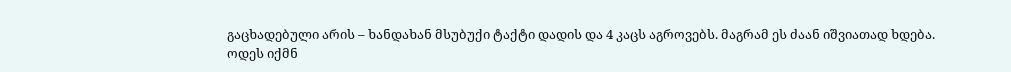გაცხადებული არის – ხანდახან მსუბუქი ტაქტი დადის და 4 კაცს აგროვებს. მაგრამ ეს ძაან იშვიათად ხდება.
ოდეს იქმნ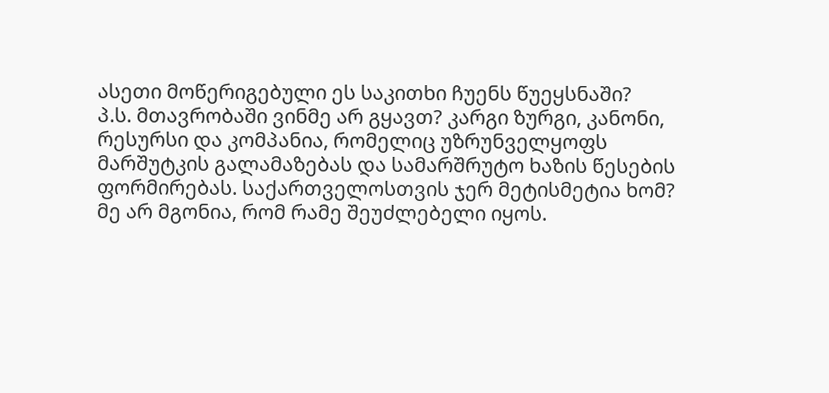ასეთი მოწერიგებული ეს საკითხი ჩუენს წუეყსნაში?
პ.ს. მთავრობაში ვინმე არ გყავთ? კარგი ზურგი, კანონი, რესურსი და კომპანია, რომელიც უზრუნველყოფს მარშუტკის გალამაზებას და სამარშრუტო ხაზის წესების ფორმირებას. საქართველოსთვის ჯერ მეტისმეტია ხომ?
მე არ მგონია, რომ რამე შეუძლებელი იყოს.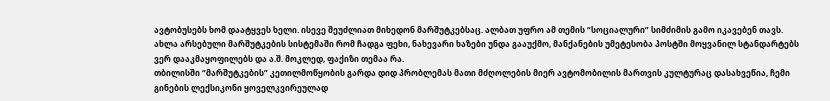ავტობუსებს ხომ დაატყვეს ხელი. ისევე შეუძლიათ მიხედონ მარშუტკებსაც. ალბათ უფრო ამ თემის “სოციალური” სიმძიმის გამო იკავებენ თავს. ახლა არსებული მარშუტკების სისტემაში რომ ჩადგა ფეხი, ნახევარი ხაზები უნდა გააუქმო, მანქანების უმეტესობა პოსტში მოყვანილ სტანდარტებს ვერ დააკმაყოფილებს და ა.შ. მოკლედ, ფაქიზი თემაა რა.
თბილისში “მარშუტკების” კეთილმოწყობის გარდა დიდ პრობლემას მათი მძღოლების მიერ ავტომობილის მართვის კულტურაც დასახვეწია, ჩემი გინების ლექსიკონი ყოველკვირეულად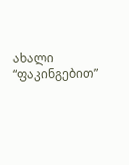ახალი “ფაკინგებით”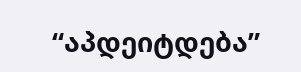“აპდეიტდება”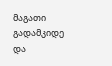მაგათი გადამკიდე და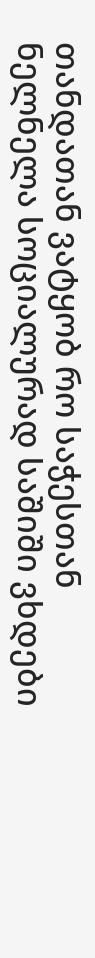თანდათან ვატყობ რო საჭესთან ნელნელა სოციალურად საშიში ვხდები